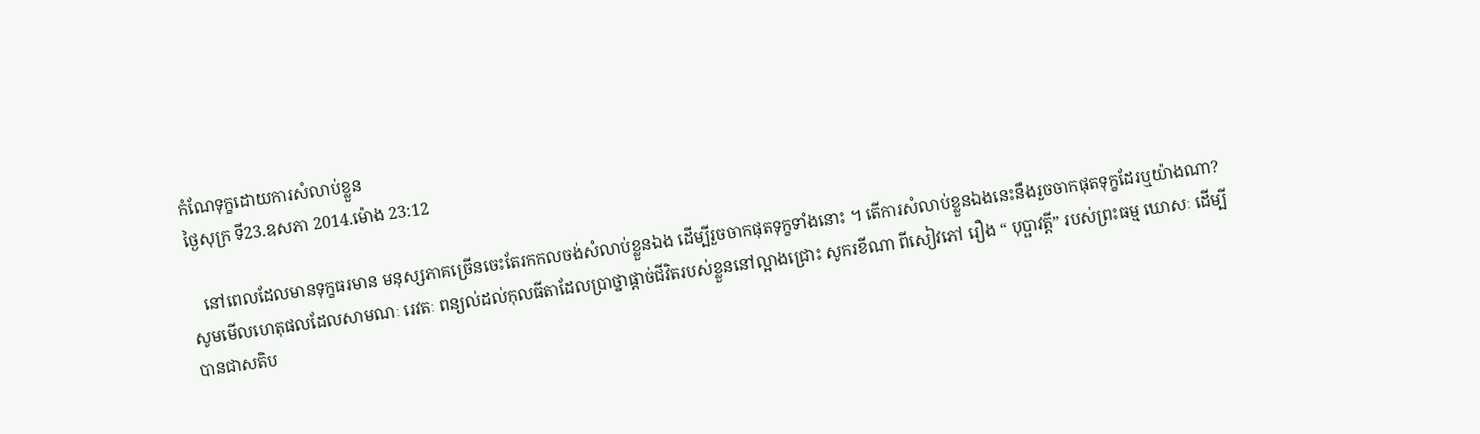កំណែទុក្ខដោយការសំលាប់ខ្លួន
ថ្ងៃសុក្រ ទី23.ឧសភា 2014.ម៉ោង 23:12

   នៅពេលដែលមានទុក្ខធរមាន មនុស្សភាគច្រើនចេះតែរកកលចង់សំលាប់ខ្លួនឯង ដើម្បីរួចចាកផុតទុក្ខទាំងនោះ ។ តើការសំលាប់ខ្លួនឯងនេះនឹងរួចចាកផុតទុក្ខដែរឬយ៉ាងណា? សូមមើលហេតុផលដែលសាមណៈ រេវតៈ ពន្យល់ដល់កុលធីតាដែលប្រាថ្នាផ្ដាច់ជីវិតរបស់ខ្លួននៅល្អាងជ្រោះ សូករខីណា ពីសៀវភៅ រឿង “ បុប្ផាវត្តី” របស់ព្រះធម្ម ឃោសៈ ដើម្បីបានជាសតិប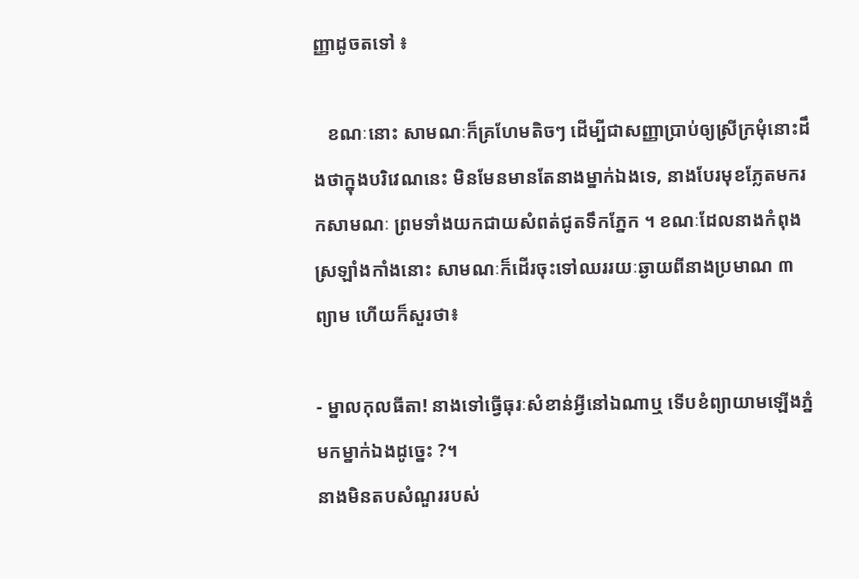ញ្ញាដូចតទៅ ៖

   ខណៈនោះ សាមណៈក៏គ្រហែមតិចៗ ដើម្បីជាសញ្ញាប្រាប់ឲ្យស្រីក្រមុំនោះដឹងថាក្នុងបរិវេណនេះ មិនមែនមានតែនាងម្នាក់ឯងទេ, នាងបែរមុខភ្លែតមករកសាមណៈ ព្រមទាំងយកជាយសំពត់ជូតទឹកភ្នែក ។ ខណៈដែលនាងកំពុងស្រឡាំងកាំងនោះ សាមណៈក៏ដើរចុះទៅឈររយៈឆ្ងាយពីនាងប្រមាណ ៣ព្យាម ហើយក៏សួរថា៖

- ម្នាលកុលធីតា! នាងទៅធ្វើធុរៈសំខាន់អ្វីនៅឯណាឬ ទើបខំព្យាយាមឡើងភ្នំមកម្នាក់ឯងដូច្នេះ ?។
នាងមិនតបសំណួររបស់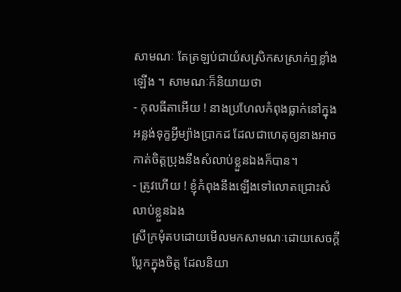សាមណៈ តែត្រឡប់ជាយំសស្រិកសស្រាក់ឮខ្លាំងឡើង ។ សាមណៈក៏និយាយថា
- កុលធីតាអើយ ! នាងប្រហែលកំពុងធ្លាក់នៅក្នុងអន្លង់ទុក្ខអ្វីម្យ៉ាងប្រាកដ ដែលជាហេតុឲ្យនាងអាចកាត់ចិត្តប្រុងនឹងសំលាប់ខ្លួនឯងក៏បាន។
- ត្រូវហើយ ! ខ្ញុំកំពុងនឹងឡើងទៅលោតជ្រោះសំលាប់ខ្លួនឯង
ស្រីក្រមុំតបដោយមើលមកសាមណៈដោយសេចក្ដីប្លែកក្នុងចិត្ត ដែលនិយា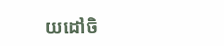យដៅចិ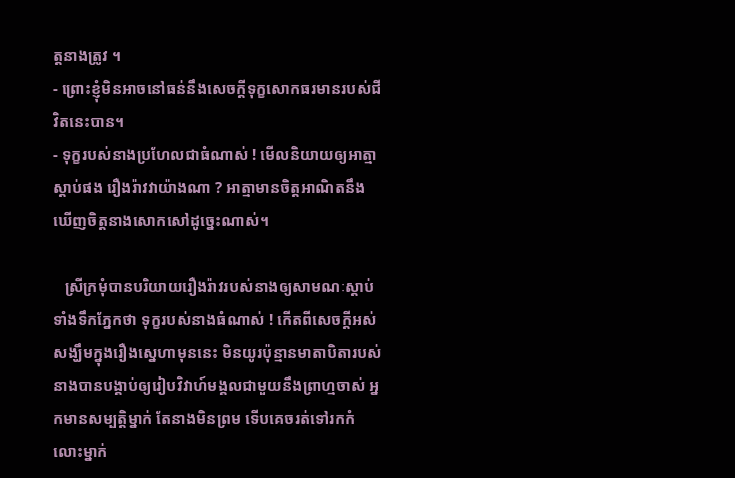ត្តនាងត្រូវ ។
- ព្រោះខ្ញុំមិនអាចនៅធន់នឹងសេចក្ដីទុក្ខសោកធរមានរបស់ជីវិតនេះបាន។
- ទុក្ខរបស់នាងប្រហែលជាធំណាស់ ! មើលនិយាយឲ្យអាត្មាស្ដាប់ផង រឿងរ៉ាវវាយ៉ាងណា ? អាត្មាមានចិត្តអាណិតនឹងឃើញចិត្តនាងសោកសៅដូច្នេះណាស់។

   ស្រីក្រមុំបានបរិយាយរឿងរ៉ាវរបស់នាងឲ្យសាមណៈស្ដាប់ទាំងទឹកភ្នែកថា ទុក្ខរបស់នាងធំណាស់ ! កើតពីសេចក្ដីអស់សង្ឃឹមក្នុងរឿងស្នេហាមុននេះ មិនយូរប៉ុន្មានមាតាបិតារបស់នាងបានបង្គាប់ឲ្យរៀបវិវាហ៍មង្គលជាមួយនឹងព្រាហ្មចាស់ អ្នកមានសម្បត្តិម្នាក់ តែនាងមិនព្រម ទើបគេចរត់ទៅរកកំលោះម្នាក់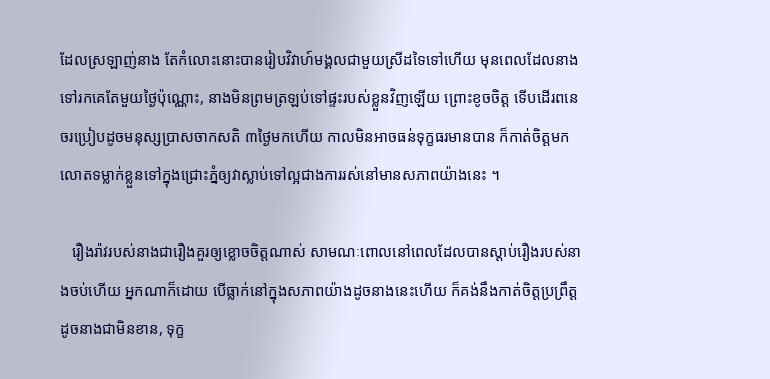ដែលស្រឡាញ់នាង តែកំលោះនោះបានរៀបវិវាហ៍មង្គលជាមួយស្រីដទៃទៅហើយ មុនពេលដែលនាងទៅរកគេតែមួយថ្ងៃប៉ុណ្ណោះ, នាងមិនព្រមត្រឡប់ទៅផ្ទះរបស់ខ្លួនវិញឡើយ ព្រោះខូចចិត្ត ទើបដើរពនេចរប្រៀបដូចមនុស្សប្រាសចាកសតិ ៣ថ្ងៃមកហើយ កាលមិនអាចធន់ទុក្ខធរមានបាន ក៏កាត់ចិត្តមកលោតទម្លាក់ខ្លួនទៅក្នុងជ្រោះភ្នំឲ្យវាស្លាប់ទៅល្អជាងការរស់នៅមានសភាពយ៉ាងនេះ ។

   រឿងរ៉ាវរបស់នាងជារឿងគួរឲ្យខ្លោចចិត្តណាស់ សាមណៈពោលនៅពេលដែលបានស្ដាប់រឿងរបស់នាងចប់ហើយ អ្នកណាក៏ដោយ បើធ្លាក់នៅក្នុងសភាពយ៉ាងដូចនាងនេះហើយ ក៏គង់នឹងកាត់ចិត្តប្រព្រឹត្តដូចនាងជាមិនខាន, ទុក្ខ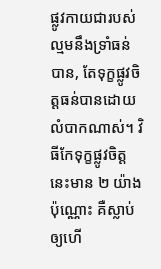ផ្លូវកាយជារបស់ល្មមនឹងទ្រាំធន់បាន, តែទុក្ខផ្លូវចិត្តធន់បានដោយលំបាកណាស់។ វិធីកែទុក្ខផ្លូវចិត្តនេះមាន ២ យ៉ាងប៉ុណ្ណោះ គឺស្លាប់ឲ្យហើ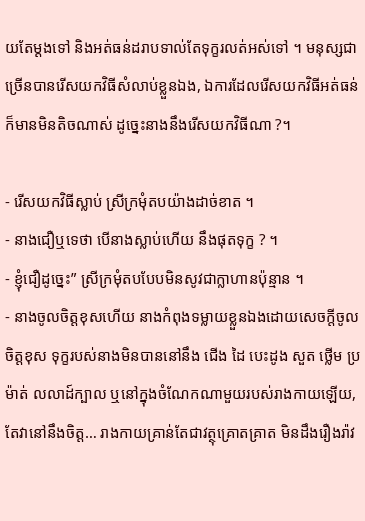យតែម្ដងទៅ និងអត់ធន់ដរាបទាល់តែទុក្ខរលត់អស់ទៅ ។ មនុស្សជាច្រើនបានរើសយកវិធីសំលាប់ខ្លួនឯង, ឯការដែលរើសយកវិធីអត់ធន់ ក៏មានមិនតិចណាស់ ដូច្នេះនាងនឹងរើសយកវិធីណា ?។

- រើសយកវិធីស្លាប់ ស្រីក្រមុំតបយ៉ាងដាច់ខាត ។
- នាងជឿឬទេថា បើនាងស្លាប់ហើយ នឹងផុតទុក្ខ ? ។
- ខ្ញុំជឿដូច្នេះ” ស្រីក្រមុំតបបែបមិនសូវជាក្លាហានប៉ុន្មាន ។
- នាងចូលចិត្តខុសហើយ នាងកំពុងទម្លាយខ្លួនឯងដោយសេចក្ដីចូលចិត្តខុស ទុក្ខរបស់នាងមិនបាននៅនឹង ជើង ដៃ បេះដូង សួត ថ្លើម ប្រម៉ាត់ លលាដ៍ក្បាល ឬនៅក្នុងចំណែកណាមួយរបស់រាងកាយឡើយ, តែវានៅនឹងចិត្ត… រាងកាយគ្រាន់តែជាវត្ថុគ្រោតគ្រាត មិនដឹងរឿងរ៉ាវ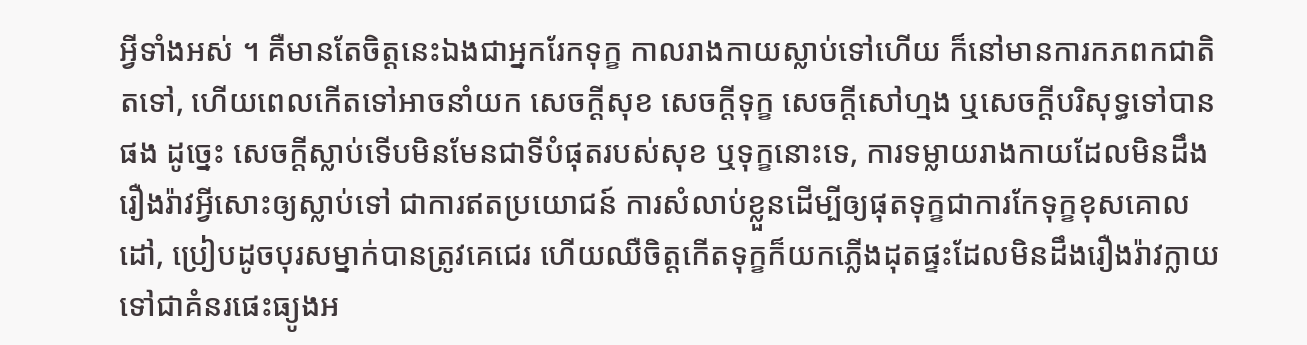អ្វីទាំងអស់ ។ គឺមានតែចិត្តនេះឯងជាអ្នករែកទុក្ខ កាលរាងកាយស្លាប់ទៅហើយ ក៏នៅមានការកភពកជាតិតទៅ, ហើយពេលកើតទៅអាចនាំយក សេចក្ដីសុខ សេចក្ដីទុក្ខ សេចក្ដីសៅហ្មង ឬសេចក្ដីបរិសុទ្ធទៅបានផង ដូច្នេះ សេចក្ដីស្លាប់ទើបមិនមែនជាទីបំផុតរបស់សុខ ឬទុក្ខនោះទេ, ការទម្លាយរាងកាយដែលមិនដឹងរឿងរ៉ាវអ្វីសោះឲ្យស្លាប់ទៅ ជាការឥតប្រយោជន៍ ការសំលាប់ខ្លួនដើម្បីឲ្យផុតទុក្ខជាការកែទុក្ខខុសគោលដៅ, ប្រៀបដូចបុរសម្នាក់បានត្រូវគេជេរ ហើយឈឺចិត្តកើតទុក្ខក៏យកភ្លើងដុតផ្ទះដែលមិនដឹងរឿងរ៉ាវក្លាយទៅជាគំនរផេះធ្យូងអ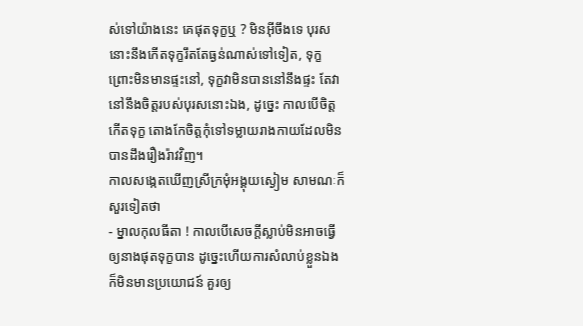ស់ទៅយ៉ាងនេះ គេផុតទុក្ខឬ ? មិនអ៊‍ីចឹងទេ បុរសនោះនឹងកើតទុក្ខរឹតតែធ្ងន់ណាស់ទៅទៀត, ទុក្ខព្រោះមិនមានផ្ទះនៅ, ទុក្ខវាមិនបាននៅនឹងផ្ទះ តែវានៅនឹងចិត្តរបស់បុរសនោះឯង, ដូច្នេះ កាលបើចិត្តកើតទុក្ខ តោងកែចិត្តកុំទៅទម្លាយរាងកាយដែលមិនបានដឹងរឿងរ៉ាវវិញ។
កាលសង្កេតឃើញស្រីក្រមុំអង្គុយស្ងៀម សាមណៈក៏សួរទៀតថា
- ម្នាលកុលធីតា ! កាលបើសេចក្ដីស្លាប់មិនអាចធ្វើឲ្យនាងផុតទុក្ខបាន ដូច្នេះហើយការសំលាប់ខ្លួនឯងក៏មិនមានប្រយោជន៍ គួរឲ្យ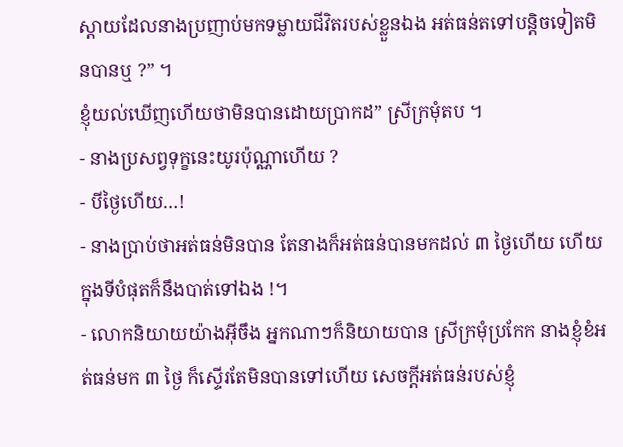ស្ដាយដែលនាងប្រញាប់មកទម្លាយជីវិតរបស់ខ្លួនឯង អត់ធន់តទៅបន្តិចទៀតមិនបានឬ ?” ។
ខ្ញុំយល់ឃើញហើយថាមិនបានដោយប្រាកដ” ស្រីក្រមុំតប ។
- នាងប្រសព្វទុក្ខនេះយូរប៉ុណ្ណាហើយ ?
- បីថ្ងៃហើយ…!
- នាងប្រាប់ថាអត់ធន់មិនបាន តែនាងក៏អត់ធន់បានមកដល់ ៣ ថ្ងៃហើយ ហើយក្នុងទីបំផុតក៏នឹងបាត់ទៅឯង !។
- លោកនិយាយយ៉ាងអ៊‍ីចឹង អ្នកណាៗក៏និយាយបាន ស្រីក្រមុំប្រកែក នាងខ្ញុំខំអត់ធន់មក ៣ ថ្ងៃ ក៏ស្ទើរតែមិនបានទៅហើយ សេចក្ដីអត់ធន់របស់ខ្ញុំ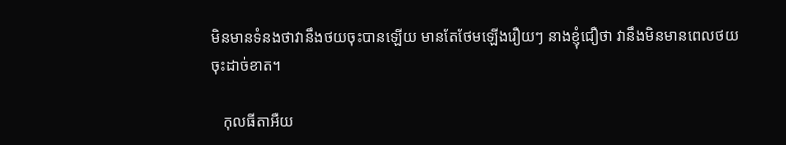មិនមានទំនងថាវានឹងថយចុះបានឡើយ មានតែថែមឡើងរឿយៗ នាងខ្ញុំជឿថា វានឹងមិនមានពេលថយចុះដាច់ខាត។

   កុលធីតាអឺយ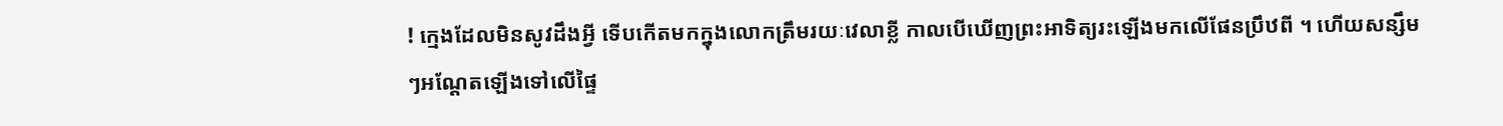! ក្មេងដែលមិនសូវដឹងអ្វី ទើបកើតមកក្នុងលោកត្រឹមរយៈវេលាខ្លី កាលបើឃើញព្រះអាទិត្យរះឡើងមកលើផែនប្រឹឋពី ។ ហើយសន្សឹមៗអណ្ដែតឡើងទៅលើផ្ទៃ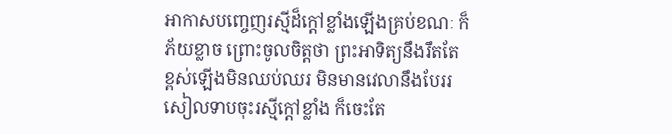អាកាសបញ្ចេញរស្មីដ៏ក្ដៅខ្លាំងឡើងគ្រប់ខណៈ ក៏ភ័យខ្លាច ព្រោះចូលចិត្តថា ព្រះអាទិត្យនឹងរឹតតែខ្ពស់ឡើងមិនឈប់ឈរ មិនមានវេលានឹងបែររសៀលទាបចុះរស្មីក្ដៅខ្លាំង ក៏ចេះតែ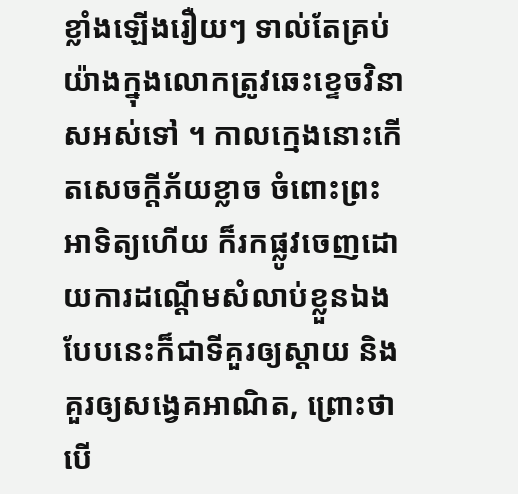ខ្លាំងឡើងរឿយៗ ទាល់តែគ្រប់យ៉ាងក្នុងលោកត្រូវឆេះខ្ទេចវិនាសអស់ទៅ ។ កាលក្មេងនោះកើតសេចក្ដីភ័យខ្លាច ចំពោះព្រះអាទិត្យហើយ ក៏រកផ្លូវចេញដោយការដណ្ដើមសំលាប់ខ្លួនឯង បែបនេះក៏ជាទីគួរឲ្យស្ដាយ និងគួរឲ្យសង្វេគអាណិត, ព្រោះថា បើ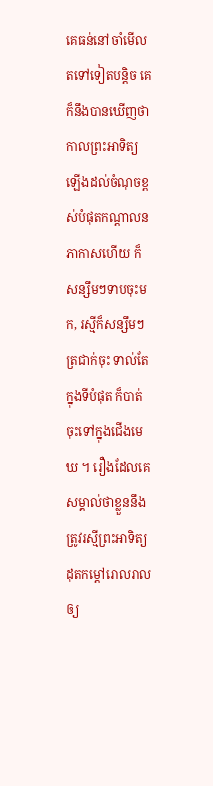គេធន់នៅចាំមើលតទៅទៀតបន្តិច គេក៏នឹងបានឃើញថា កាលព្រះអាទិត្យឡើងដល់ចំណុចខ្ពស់បំផុតកណ្ដាលនភាកាសហើយ ក៏សន្សឹមៗទាបចុះមក, រស្មីក៏សន្សឹមៗត្រជាក់ចុះ ទាល់តែក្នុងទីបំផុត ក៏បាត់ចុះទៅក្នុងជើងមេឃ ។ រឿងដែលគេសម្គាល់ថាខ្លួននឹងត្រូវរស្មីព្រះអាទិត្យដុតកម្ដៅរោលរាលឲ្យ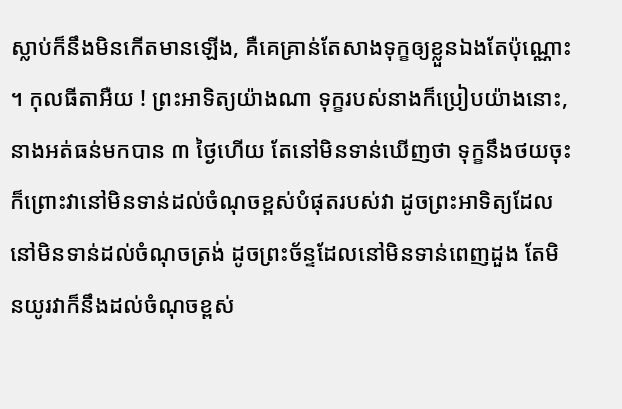ស្លាប់ក៏នឹងមិនកើតមានឡើង, គឺគេគ្រាន់តែសាងទុក្ខឲ្យខ្លួនឯងតែប៉ុណ្ណោះ ។ កុលធីតាអឺយ ! ព្រះអាទិត្យយ៉ាងណា ទុក្ខរបស់នាងក៏ប្រៀបយ៉ាងនោះ, នាងអត់ធន់មកបាន ៣ ថ្ងៃហើយ តែនៅមិនទាន់ឃើញថា ទុក្ខនឹងថយចុះ ក៏ព្រោះវានៅមិនទាន់ដល់ចំណុចខ្ពស់បំផុតរបស់វា ដូចព្រះអាទិត្យដែលនៅមិនទាន់ដល់ចំណុចត្រង់ ដូចព្រះច័ន្ទដែលនៅមិនទាន់ពេញដួង តែមិនយូរវាក៏នឹងដល់ចំណុចខ្ពស់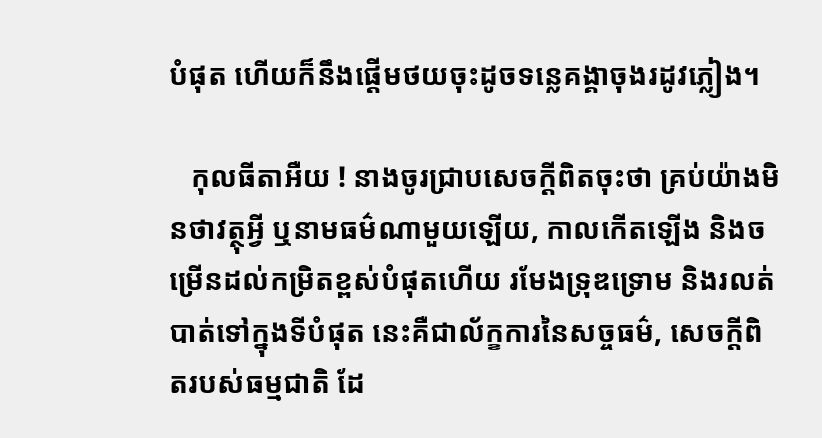បំផុត ហើយក៏នឹងផ្ដើមថយចុះដូចទន្លេគង្គាចុងរដូវភ្លៀង។

   កុលធីតាអឺយ ! នាងចូរជ្រាបសេចក្ដីពិតចុះថា គ្រប់យ៉ាងមិនថាវត្ថុអ្វី ឬនាមធម៌ណាមួយឡើយ, កាលកើតឡើង និងចម្រើនដល់កម្រិតខ្ពស់បំផុតហើយ រមែងទ្រុឌទ្រោម និងរលត់បាត់ទៅក្នុងទីបំផុត នេះគឺជាល័ក្ខការនៃសច្ចធម៌, សេចក្ដីពិតរបស់ធម្មជាតិ ដែ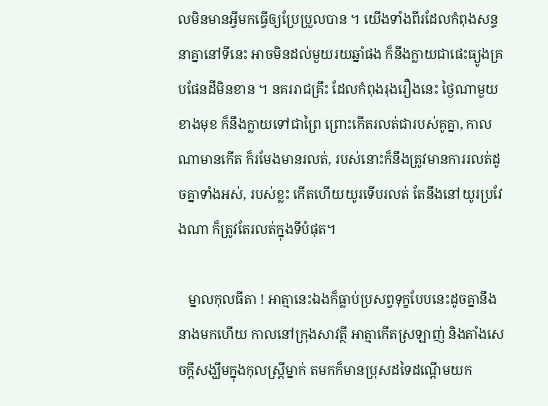លមិនមានអ្វីមកធ្វើឲ្យប្រែប្រួលបាន ។ យើងទាំងពីរដែលកំពុងសន្ទនាគ្នានៅទីនេះ អាចមិនដល់មួយរយឆ្នាំផង ក៏នឹងក្លាយជាផេះធ្យូងគ្របផែនដីមិនខាន ។ នគររាជគ្រឹះ ដែលកំពុងរុងរឿងនេះ ថ្ងៃណាមួយខាងមុខ ក៏នឹងក្លាយទៅជាព្រៃ ព្រោះកើតរលត់ជារបស់គូគ្នា, កាលណាមានកើត ក៏រមែងមានរលត់, របស់នោះក៏នឹងត្រូវមានការរលត់ដូចគ្នាទាំងអស់, របស់ខ្លះ កើតហើយយូរទើបរលត់ តែនឹងនៅយូរប្រវែងណា ក៏ត្រូវតែរលត់ក្នុងទីបំផុត។

   ម្នាលកុលធីតា ! អាត្មានេះឯងក៏ធ្លាប់ប្រសព្វទុក្ខបែបនេះដូចគ្នានឹងនាងមកហើយ កាលនៅក្រុងសាវត្ថី អាត្មាកើតស្រឡាញ់ និងតាំងសេចក្ដីសង្ឃឹមក្នុងកុលស្ត្រីម្នាក់ តមកក៏មានប្រុសដទៃដណ្ដើមយក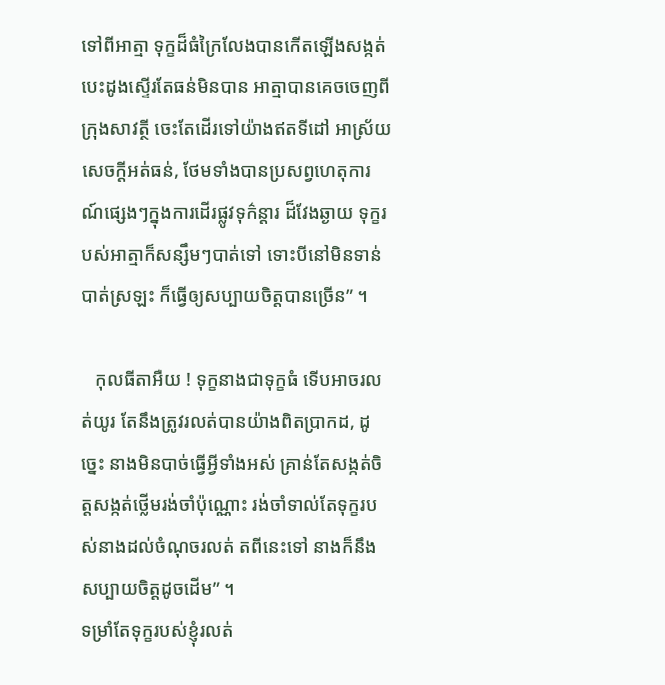ទៅពីអាត្មា ទុក្ខដ៏ធំក្រៃលែងបានកើតឡើងសង្កត់បេះដូងស្ទើរតែធន់មិនបាន អាត្មាបានគេចចេញពីក្រុងសាវត្ថី ចេះតែដើរទៅយ៉ាងឥតទីដៅ អាស្រ័យសេចក្ដីអត់ធន់, ថែមទាំងបានប្រសព្វហេតុការណ៍ផ្សេងៗក្នុងការដើរផ្លូវទុក៌ន្ដារ ដ៏វែងឆ្ងាយ ទុក្ខរបស់អាត្មាក៏សន្សឹមៗបាត់ទៅ ទោះបីនៅមិនទាន់បាត់ស្រឡះ ក៏ធ្វើឲ្យសប្បាយចិត្តបានច្រើន” ។

   កុលធីតាអឺយ ! ទុក្ខនាងជាទុក្ខធំ ទើបអាចរលត់យូរ តែនឹងត្រូវរលត់បានយ៉ាងពិតប្រាកដ, ដូច្នេះ នាងមិនបាច់ធ្វើអ្វីទាំងអស់ គ្រាន់តែសង្កត់ចិត្តសង្កត់ថ្លើមរង់ចាំប៉ុណ្ណោះ រង់ចាំទាល់តែទុក្ខរបស់នាងដល់ចំណុចរលត់ តពីនេះទៅ នាងក៏នឹងសប្បាយចិត្តដូចដើម” ។
ទម្រាំតែទុក្ខរបស់ខ្ញុំរលត់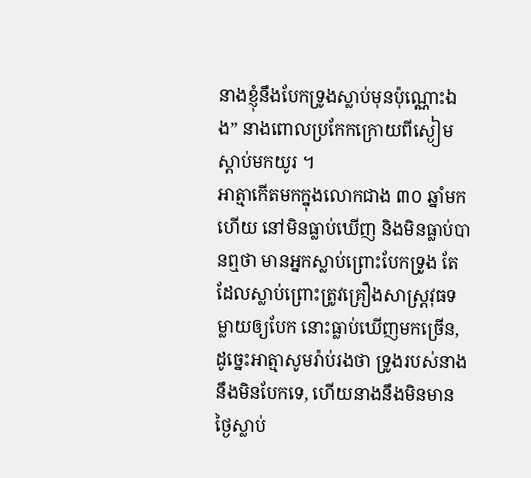នាងខ្ញុំនឹងបែកទ្រូងស្លាប់មុនប៉ុណ្ណោះឯង” នាងពោលប្រកែកក្រោយពីស្ងៀមស្ដាប់មកយូរ ។
អាត្មាកើតមកក្នុងលោកជាង ៣០ ឆ្នាំមកហើយ នៅមិនធ្លាប់ឃើញ និងមិនធ្លាប់បានឮថា មានអ្នកស្លាប់ព្រោះបែកទ្រូង តែដែលស្លាប់ព្រោះត្រូវគ្រឿងសាស្ត្រវុធទម្លាយឲ្យបែក នោះធ្លាប់ឃើញមកច្រើន, ដូច្នេះអាត្មាសូមរ៉ាប់រងថា ទ្រូងរបស់នាងនឹងមិនបែកទេ, ហើយនាងនឹងមិនមានថ្ងៃស្លាប់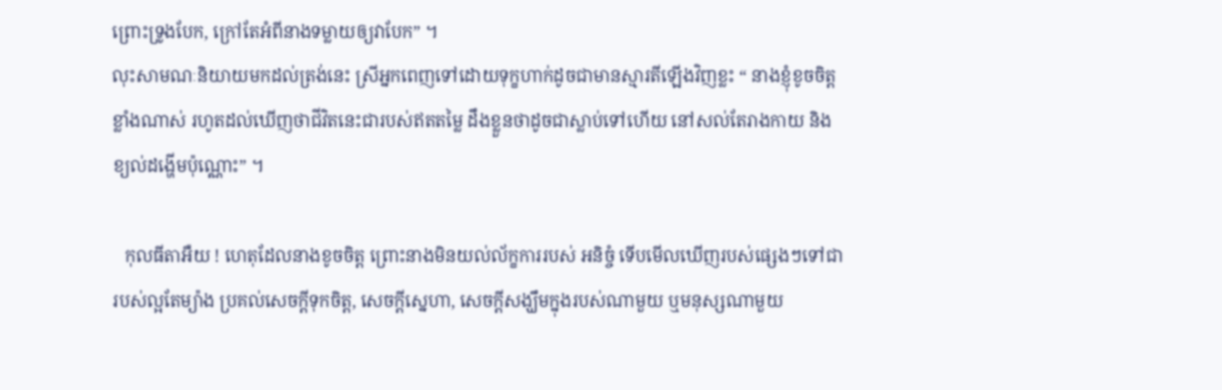ព្រោះទ្រូងបែក, ក្រៅតែអំពីនាងទម្លាយឲ្យវាបែក” ។
លុះសាមណៈនិយាយមកដល់ត្រង់នេះ ស្រីអ្នកពេញទៅដោយទុក្ខហាក់ដូចជាមានស្មារតីឡើងវិញខ្លះ “ នាងខ្ញុំខូចចិត្តខ្លាំងណាស់ រហូតដល់ឃើញថាជីវិតនេះជារបស់ឥតតម្លៃ ដឹងខ្លួនថាដូចជាស្លាប់ទៅហើយ នៅសល់តែរាងកាយ និងខ្យល់ដង្ហើមប៉ុណ្ណោះ” ។

   កុលធីតាអឺយ ! ហេតុដែលនាងខូចចិត្ត ព្រោះនាងមិនយល់ល័ក្ខការរបស់ អនិច្ចំ ទើបមើលឃើញរបស់ផ្សេងៗទៅជារបស់ល្អតែម្យ៉ាង ប្រគល់សេចក្ដីទុកចិត្ត, សេចក្ដីស្នេហា, សេចក្ដីសង្ឃឹមក្នុងរបស់ណាមួយ ឬមនុស្សណាមួយ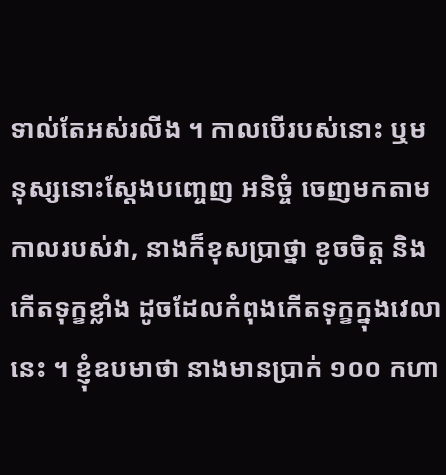ទាល់តែអស់រលីង ។ កាលបើរបស់នោះ ឬមនុស្សនោះស្ដែងបញ្ចេញ អនិច្ចំ ចេញមកតាមកាលរបស់វា, នាងក៏ខុសប្រាថ្នា ខូចចិត្ត និងកើតទុក្ខខ្លាំង ដូចដែលកំពុងកើតទុក្ខក្នុងវេលានេះ ។ ខ្ញុំឧបមាថា នាងមានប្រាក់ ១០០ កហា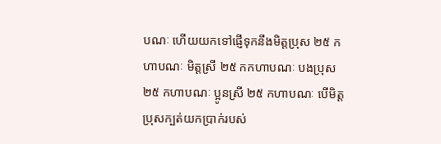បណៈ ហើយយកទៅផ្ញើទុកនឹងមិត្តប្រុស ២៥ កហាបណៈ មិត្តស្រី ២៥ កកហាបណៈ បងប្រុស ២៥ កហាបណៈ ប្អូនស្រី ២៥ កហាបណៈ បើមិត្តប្រុសក្បត់យកប្រាក់របស់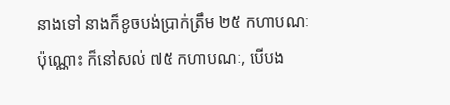នាងទៅ នាងក៏ខូចបង់ប្រាក់ត្រឹម ២៥ កហាបណៈប៉ុណ្ណោះ ក៏នៅសល់ ៧៥ កហាបណៈ, បើបង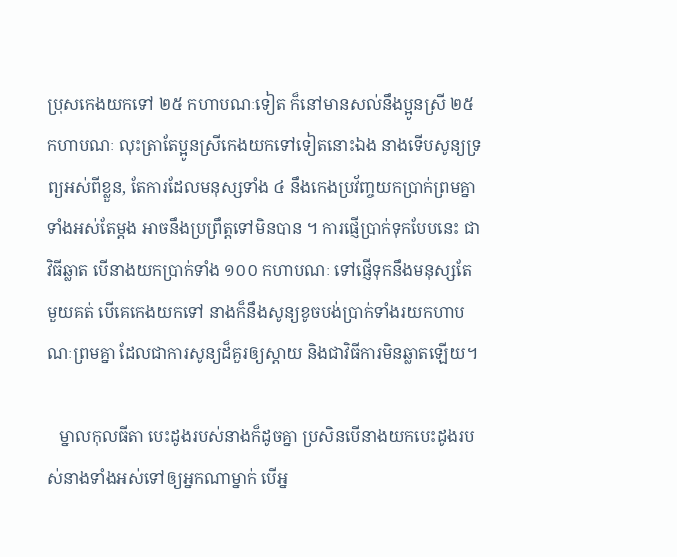ប្រុសកេងយកទៅ ២៥ កហាបណៈទៀត ក៏នៅមានសល់នឹងប្អូនស្រី ២៥ កហាបណៈ លុះត្រាតែប្អូនស្រីកេងយកទៅទៀតនោះឯង នាងទើបសូន្យទ្រព្យអស់ពីខ្លួន, តែការដែលមនុស្សទាំង ៤ នឹងកេងប្រវ័ញ្ចយកប្រាក់ព្រមគ្នាទាំងអស់តែម្ដង អាចនឹងប្រព្រឹត្តទៅមិនបាន ។ ការផ្ញើប្រាក់ទុកបែបនេះ ជាវិធីឆ្លាត បើនាងយកប្រាក់ទាំង ១០០ កហាបណៈ ទៅផ្ញើទុកនឹងមនុស្សតែមួយគត់ បើគេកេងយកទៅ នាងក៏នឹងសូន្យខូចបង់ប្រាក់ទាំងរយកហាបណៈព្រមគ្នា ដែលជាការសូន្យដ៏គួរឲ្យស្ដាយ និងជាវិធីការមិនឆ្លាតឡើយ។

   ម្នាលកុលធីតា បេះដូងរបស់នាងក៏ដូចគ្នា ប្រសិនបើនាងយកបេះដូងរបស់នាងទាំងអស់ទៅឲ្យអ្នកណាម្នាក់ បើអ្ន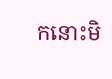កនោះមិ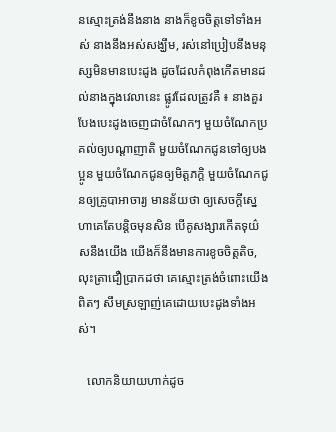នស្មោះត្រង់នឹងនាង នាងក៏ខូចចិត្តទៅទាំងអស់ នាងនឹងអស់សង្ឃឹម, រស់នៅប្រៀបនឹងមនុស្សមិនមានបេះដូង ដូចដែលកំពុងកើតមានដល់នាងក្នុងវេលានេះ ផ្លូវដែលត្រូវគឺ ៖ នាងគួរបែងបេះដូងចេញជាចំណែកៗ មួយចំណែកប្រគល់ឲ្យបណ្ដាញាតិ មួយចំណែកជូនទៅឲ្យបងប្អូន មួយចំណែកជូនឲ្យមិត្តភក្ដិ មួយចំណែកជូនឲ្យគ្រូបាអាចារ្យ មានន័យថា ឲ្យសេចក្ដីស្នេហាគេតែបន្តិចមុនសិន បើគូសង្សារកើតទុយ៌សនឹងយើង យើងក៏នឹងមានការខូចចិត្តតិច, លុះត្រាជឿប្រាកដថា គេស្មោះត្រង់ចំពោះយើងពិតៗ សឹមស្រឡាញ់គេដោយបេះដូងទាំងអស់។

   លោកនិយាយហាក់ដូច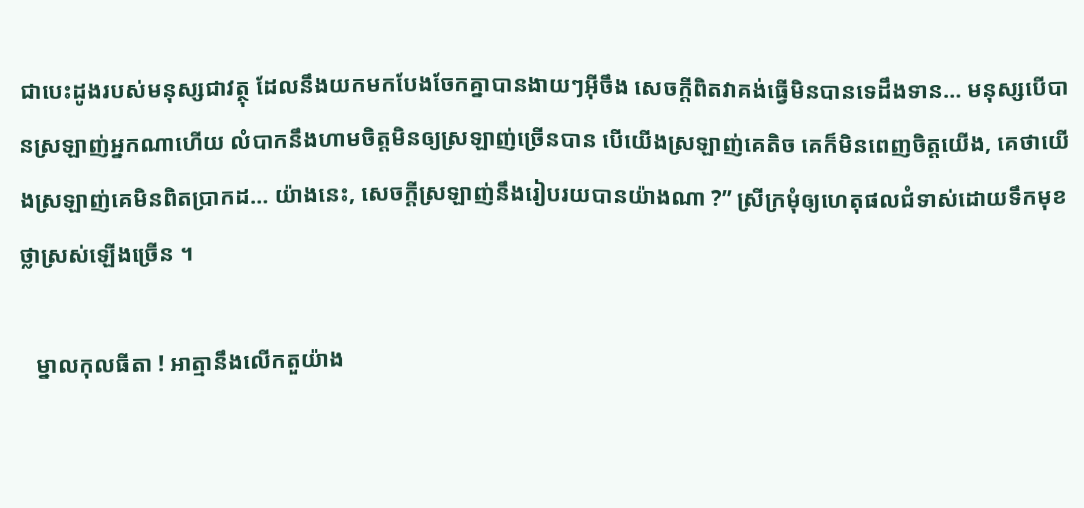ជាបេះដូងរបស់មនុស្សជាវត្ថុ ដែលនឹងយកមកបែងចែកគ្នាបានងាយៗអ៊‍ីចឹង សេចក្ដីពិតវាគង់ធ្វើមិនបានទេដឹងទាន… មនុស្សបើបានស្រឡាញ់អ្នកណាហើយ លំបាកនឹងហាមចិត្តមិនឲ្យស្រឡាញ់ច្រើនបាន បើយើងស្រឡាញ់គេតិច គេក៏មិនពេញចិត្តយើង, គេថាយើងស្រឡាញ់គេមិនពិតប្រាកដ… យ៉ាងនេះ, សេចក្ដីស្រឡាញ់នឹងរៀបរយបានយ៉ាងណា ?” ស្រីក្រមុំឲ្យហេតុផលជំទាស់ដោយទឹកមុខថ្លាស្រស់ឡើងច្រើន ។

   ម្នាលកុលធីតា ! អាត្មានឹងលើកតួយ៉ាង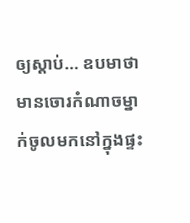ឲ្យស្ដាប់… ឧបមាថា មានចោរកំណាចម្នាក់ចូលមកនៅក្នុងផ្ទះ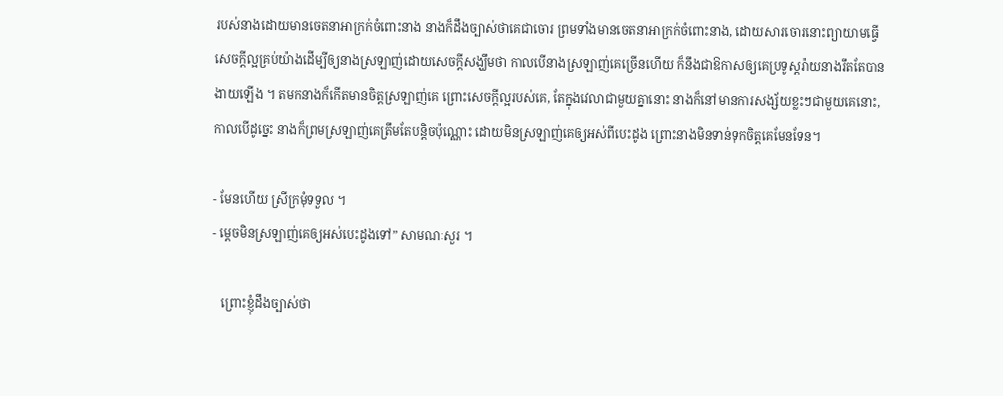របស់នាងដោយមានចេតនាអាក្រក់ចំពោះនាង នាងក៏ដឹងច្បាស់ថាគេជាចោរ ព្រមទាំងមានចេតនាអាក្រក់ចំពោះនាង, ដោយសារចោរនោះព្យាយាមធ្វើសេចក្ដីល្អគ្រប់យ៉ាងដើម្បីឲ្យនាងស្រឡាញ់ដោយសេចក្ដីសង្ឃឹមថា កាលបើនាងស្រឡាញ់គេច្រើនហើយ ក៏នឹងជាឱកាសឲ្យគេប្រទូស្ដរ៉ាយនាងរឹតតែបានងាយឡើង ។ តមកនាងក៏កើតមានចិត្តស្រឡាញ់គេ ព្រោះសេចក្ដីល្អរបស់គេ, តែក្នុងវេលាជាមួយគ្នានោះ នាងក៏នៅមានការសង្ស័យខ្លះៗជាមួយគេនោះ, កាលបើដូច្នេះ នាងក៏ព្រមស្រឡាញ់គេត្រឹមតែបន្តិចប៉ុណ្ណោះ ដោយមិនស្រឡាញ់គេឲ្យអស់ពីបេះដូង ព្រោះនាងមិនទាន់ទុកចិត្តគេមែនទែន។

- មែនហើយ ស្រីក្រមុំទទួល ។
- ម្ដេចមិនស្រឡាញ់គេឲ្យអស់បេះដូងទៅ” សាមណៈសួរ ។

   ព្រោះខ្ញុំដឹងច្បាស់ថា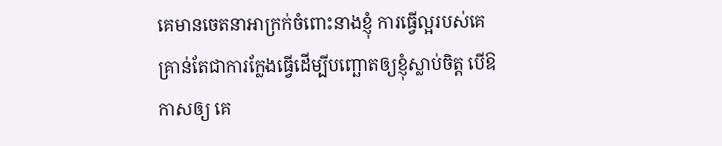គេមានចេតនាអាក្រក់ចំពោះនាងខ្ញុំ ការធ្វើល្អរបស់គេគ្រាន់តែជាការក្លែងធ្វើដើម្បីបញ្ឆោតឲ្យខ្ញុំស្លាប់ចិត្ត បើឱកាសឲ្យ គេ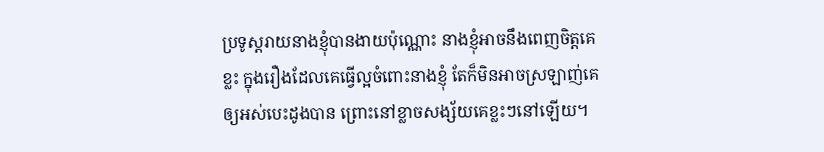ប្រទូស្តរាយនាងខ្ញុំបានងាយប៉ុណ្ណោះ នាងខ្ញុំអាចនឹងពេញចិត្តគេខ្លះ ក្នុងរឿងដែលគេធ្វើល្អចំពោះនាងខ្ញុំ តែក៏មិនអាចស្រឡាញ់គេឲ្យអស់បេះដូងបាន ព្រោះនៅខ្លាចសង្ស័យគេខ្លះៗនៅឡើយ។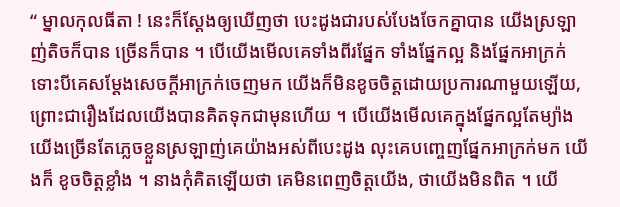“ ម្នាលកុលធីតា ! នេះក៏ស្ដែងឲ្យឃើញថា បេះដូងជារបស់បែងចែកគ្នាបាន យើងស្រឡាញ់តិចក៏បាន ច្រើនក៏បាន ។ បើយើងមើលគេទាំងពីរផ្នែក ទាំងផ្នែកល្អ និងផ្នែកអាក្រក់ ទោះបីគេសម្ដែងសេចក្ដីអាក្រក់ចេញមក យើងក៏មិនខូចចិត្តដោយប្រការណាមួយឡើយ, ព្រោះជារឿងដែលយើងបានគិតទុកជាមុនហើយ ។ បើយើងមើលគេក្នុងផ្នែកល្អតែម្យ៉ាង យើងច្រើនតែភ្លេចខ្លួនស្រឡាញ់គេយ៉ាងអស់ពីបេះដូង លុះគេបញ្ចេញផ្នែកអាក្រក់មក យើងក៏ ខូចចិត្តខ្លាំង ។ នាងកុំគិតឡើយថា គេមិនពេញចិត្តយើង, ថាយើងមិនពិត ។ យើ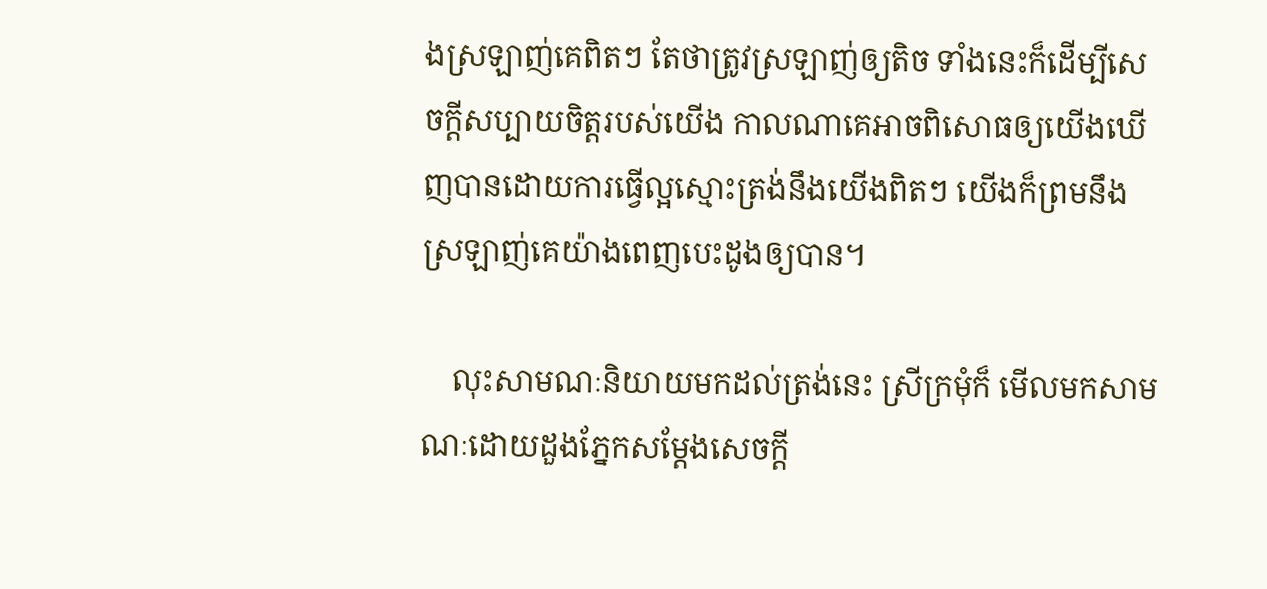ងស្រឡាញ់គេពិតៗ តែថាត្រូវស្រឡាញ់ឲ្យតិច ទាំងនេះក៏ដើម្បីសេចក្ដីសប្បាយចិត្តរបស់យើង កាលណាគេអាចពិសោធឲ្យយើងឃើញបានដោយការធ្វើល្អស្មោះត្រង់នឹងយើងពិតៗ យើងក៏ព្រមនឹងស្រឡាញ់គេយ៉ាងពេញបេះដូងឲ្យបាន។

    លុះសាមណៈនិយាយមកដល់ត្រង់នេះ ស្រីក្រមុំក៏ មើលមកសាមណៈដោយដួងភ្នែកសម្ដែងសេចក្ដី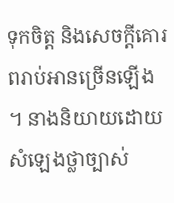ទុកចិត្ត និងសេចក្ដីគោរពរាប់អានច្រើនឡើង ។ នាងនិយាយដោយសំឡេងថ្លាច្បាស់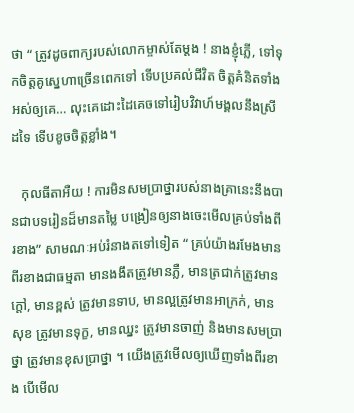ថា “ ត្រូវដូចពាក្យរបស់លោកម្ចាស់តែម្ដង ! នាងខ្ញុំភ្លើ, ទៅទុកចិត្តគូស្នេហាច្រើនពេកទៅ ទើបប្រគល់ជីវិត ចិត្តគំនិតទាំងអស់ឲ្យគេ… លុះគេដោះដៃគេចទៅរៀបវិវាហ៍មង្គលនឹងស្រី ដទៃ ទើបខូចចិត្តខ្លាំង។

   កុលធីតាអឺយ ! ការមិនសមប្រាថ្នារបស់នាងគ្រានេះនឹងបានជាបទរៀនដ៏មានតម្លៃ បង្រៀនឲ្យនាងចេះមើលគ្រប់ទាំងពីរខាង” សាមណៈអប់រំនាងតទៅទៀត “ គ្រប់យ៉ាងរមែងមានពីរខាងជាធម្មតា មានងងឹតត្រូវមានភ្លឺ, មានត្រជាក់ត្រូវមានក្ដៅ, មានខ្ពស់ ត្រូវមានទាប, មានល្អត្រូវមានអាក្រក់, មានសុខ ត្រូវមានទុក្ខ, មានឈ្នះ ត្រូវមានចាញ់ និងមានសមប្រាថ្នា ត្រូវមានខុសប្រាថ្នា ។ យើងត្រូវមើលឲ្យឃើញទាំងពីរខាង បើមើល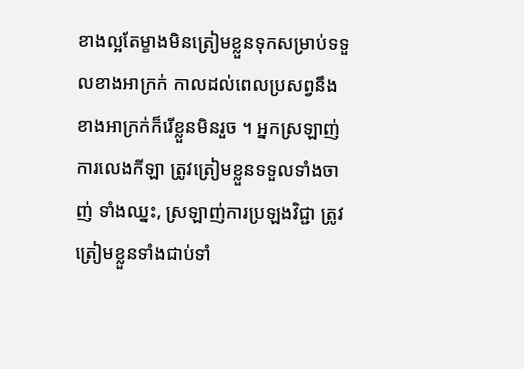ខាងល្អតែម្ខាងមិនត្រៀមខ្លួនទុកសម្រាប់ទទួលខាងអាក្រក់ កាលដល់ពេលប្រសព្វនឹងខាងអាក្រក់ក៏រើខ្លួនមិនរួច ។ អ្នកស្រឡាញ់ការលេងកីឡា ត្រូវត្រៀមខ្លួនទទួលទាំងចាញ់ ទាំងឈ្នះ, ស្រឡាញ់ការប្រឡងវិជ្ជា ត្រូវត្រៀមខ្លួនទាំងជាប់ទាំ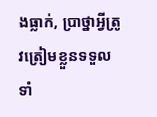ងធ្លាក់, ប្រាថ្នាអ្វីត្រូវត្រៀមខ្លួនទទួលទាំ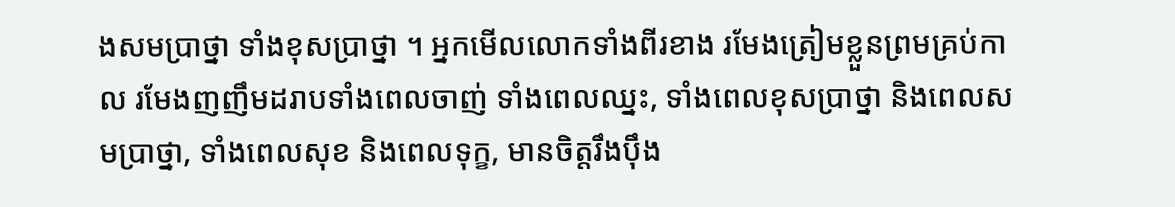ងសមប្រាថ្នា ទាំងខុសប្រាថ្នា ។ អ្នកមើលលោកទាំងពីរខាង រមែងត្រៀមខ្លួនព្រមគ្រប់កាល រមែងញញឹមដរាបទាំងពេលចាញ់ ទាំងពេលឈ្នះ, ទាំងពេលខុសប្រាថ្នា និងពេលសមប្រាថ្នា, ទាំងពេលសុខ និងពេលទុក្ខ, មានចិត្តរឹងប៉ឹង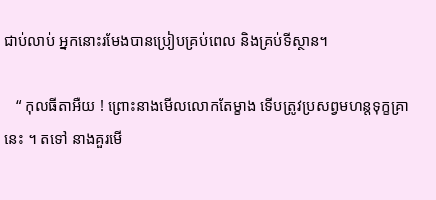ជាប់លាប់ អ្នកនោះរមែងបានប្រៀបគ្រប់ពេល និងគ្រប់ទីស្ថាន។

   “ កុលធីតាអឺយ ! ព្រោះនាងមើលលោកតែម្ខាង ទើបត្រូវប្រសព្វមហន្តទុក្ខគ្រានេះ ។ តទៅ នាងគួរមើ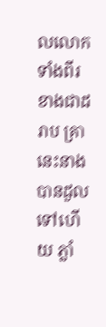លលោកទាំងពីរខាងជាដរាប គ្រានេះនាងបានដួលទៅហើយ ភ្លាំ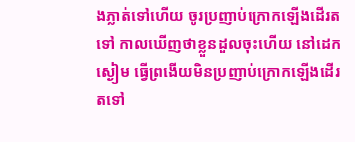ងភ្លាត់ទៅហើយ ចូរប្រញាប់ក្រោកឡើងដើរតទៅ កាលឃើញថាខ្លួនដួលចុះហើយ នៅដេកស្ងៀម ធ្វើព្រងើយមិនប្រញាប់ក្រោកឡើងដើរតទៅ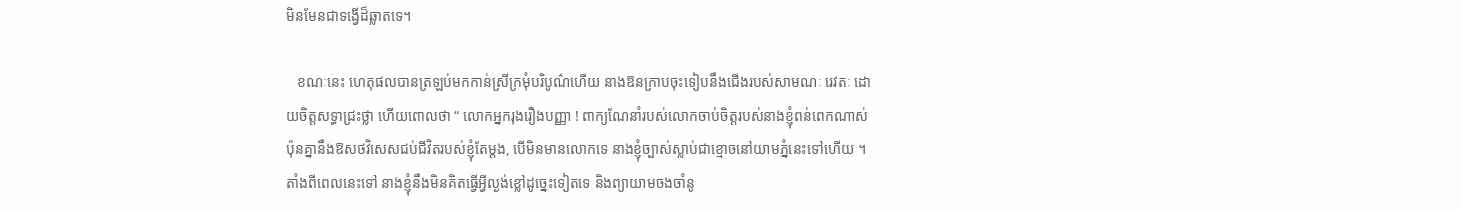មិនមែនជាទង្វើដ៏ឆ្លាតទេ។

   ខណៈនេះ ហេតុផលបានត្រឡប់មកកាន់ស្រីក្រមុំបរិបូណ៌ហើយ នាងឱនក្រាបចុះទៀបនឹងជើងរបស់សាមណៈ រេវតៈ ដោយចិត្តសទ្ធាជ្រះថ្លា ហើយពោលថា “ លោកអ្នករុងរឿងបញ្ញា ! ពាក្យណែនាំរបស់លោកចាប់ចិត្តរបស់នាងខ្ញុំពន់ពេកណាស់ ប៉ុនគ្នានឹងឱសថវិសេសជប់ជីវិតរបស់ខ្ញុំតែម្ដង, បើមិនមានលោកទេ នាងខ្ញុំច្បាស់ស្លាប់ជាខ្មោចនៅយាមភ្នំនេះទៅហើយ ។ តាំងពីពេលនេះទៅ នាងខ្ញុំនឹងមិនគិតធ្វើអ្វីល្ងង់ខ្លៅដូច្នេះទៀតទេ និងព្យាយាមចងចាំនូ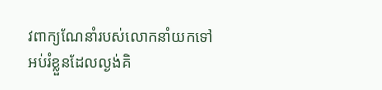វពាក្យណែនាំរបស់លោកនាំយកទៅអប់រំខ្លួនដែលល្ងង់គិ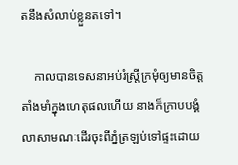តនឹងសំលាប់ខ្លួនតទៅ។

    កាលបានទេសនាអប់រំស្ត្រីក្រមុំឲ្យមានចិត្តតាំងមាំក្នុងហេតុផលហើយ នាងក៏ក្រាបបង្គំលាសាមណៈដើរចុះពីភ្នំត្រឡប់ទៅផ្ទះដោយ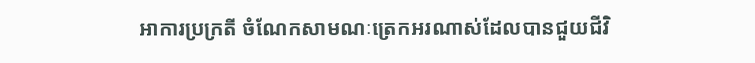អាការប្រក្រតី ចំណែកសាមណៈត្រេកអរណាស់ដែលបានជួយជីវិ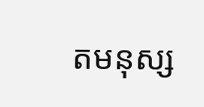តមនុស្ស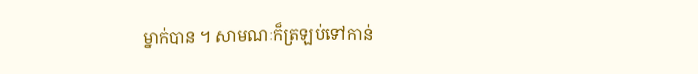ម្នាក់បាន ។ សាមណៈក៏ត្រឡប់ទៅកាន់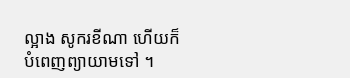ល្អាង សូករខីណា ហើយក៏បំពេញព្យាយាមទៅ ។